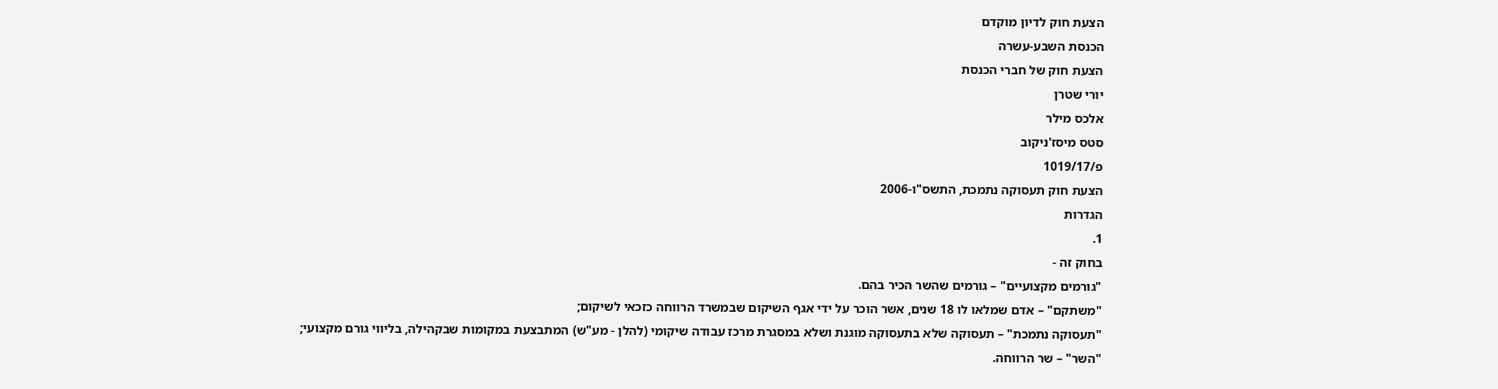הצעת חוק לדיון מוקדם
הכנסת השבע-עשרה
הצעת חוק של חברי הכנסת
יורי שטרן
אלכס מילר
סטס מיסז'ניקוב
פ/1019/17
הצעת חוק תעסוקה נתמכת, התשס"ו-2006
הגדרות
1.
בחוק זה -
"גורמים מקצועיים" – גורמים שהשר הכיר בהם.
"משתקם" – אדם שמלאו לו 18 שנים, אשר הוכר על ידי אגף השיקום שבמשרד הרווחה כזכאי לשיקום;
"תעסוקה נתמכת" – תעסוקה שלא בתעסוקה מוגנת ושלא במסגרת מרכז עבודה שיקומי (להלן - מע"ש) המתבצעת במקומות שבקהילה, בליווי גורם מקצועי;
"השר" – שר הרווחה.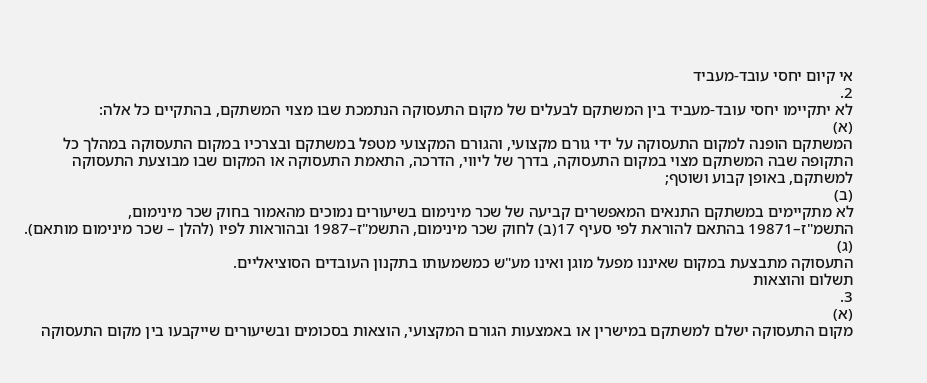אי קיום יחסי עובד-מעביד
2.
לא יתקיימו יחסי עובד-מעביד בין המשתקם לבעלים של מקום התעסוקה הנתמכת שבו מצוי המשתקם, בהתקיים כל אלה:
(א)
המשתקם הופנה למקום התעסוקה על ידי גורם מקצועי, והגורם המקצועי מטפל במשתקם ובצרכיו במקום התעסוקה במהלך כל התקופה שבה המשתקם מצוי במקום התעסוקה, בדרך של ליווי, הדרכה, התאמת התעסוקה או המקום שבו מבוצעת התעסוקה למשתקם, באופן קבוע ושוטף;
(ב)
לא מתקיימים במשתקם התנאים המאפשרים קביעה של שכר מינימום בשיעורים נמוכים מהאמור בחוק שכר מינימום, התשמ"ז–19871 בהתאם להוראת לפי סעיף 17(ב) לחוק שכר מינימום, התשמ"ז–1987 ובהוראות לפיו (להלן – שכר מינימום מותאם).
(ג)
התעסוקה מתבצעת במקום שאיננו מפעל מוגן ואינו מע"ש כמשמעותו בתקנון העובדים הסוציאליים.
תשלום והוצאות
3.
(א)
מקום התעסוקה ישלם למשתקם במישרין או באמצעות הגורם המקצועי, הוצאות בסכומים ובשיעורים שייקבעו בין מקום התעסוקה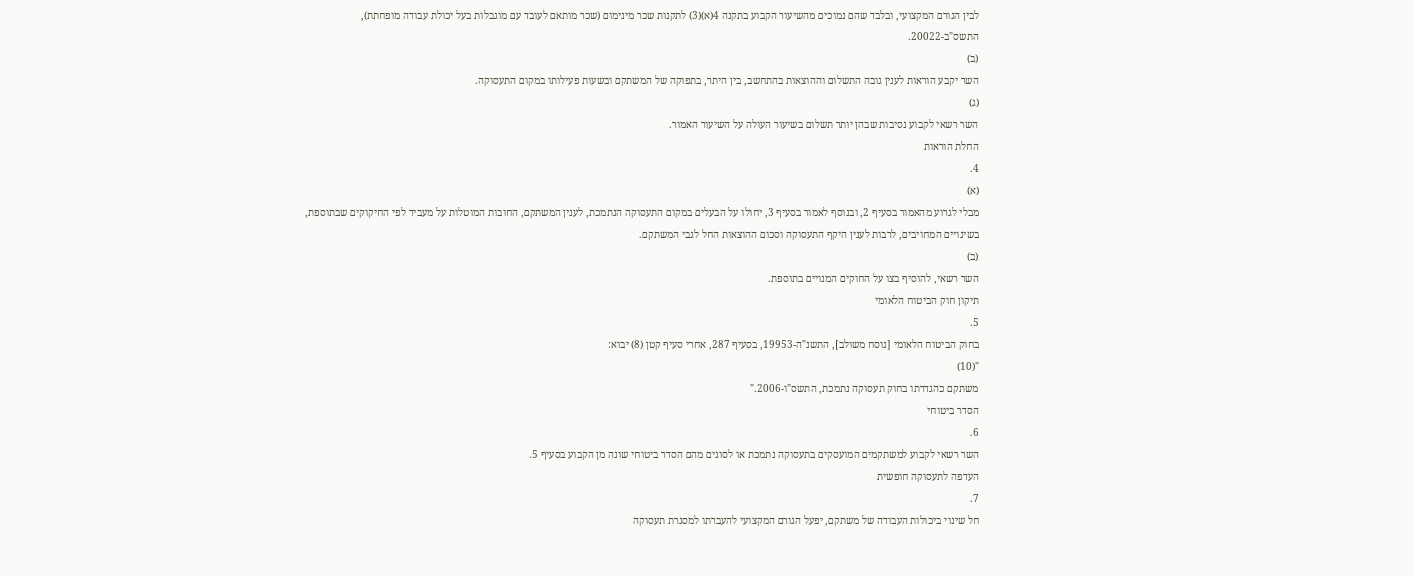לבין הגורם המקצועי, ובלבד שהם נמוכים מהשיעור הקבוע בתקנה 4(א)(3) לתקנות שכר מינימום (שכר מותאם לעובד עם מוגבלות בעל יכולת עבודה מופחתת), התשס"ב-20022.
(ב)
השר יקבע הוראות לענין גובה התשלום וההוצאות בהתחשב, בין היתר, בתפוקה של המשתקם ובשעות פעילותו במקום התעסוקה.
(ג)
השר רשאי לקבוע נסיבות שבהן יותר תשלום בשיעור העולה על השיעור האמור.
החלת הוראות
4.
(א)
מבלי לגרוע מהאמור בסעיף 2, ובנוסף לאמור בסעיף 3, יחולו על הבעלים במקום התעסוקה הנתמכת, לענין המשתקם, החובות המוטלות על מעביד לפי החיקוקים שבתוספת, בשינויים המחויבים, לרבות לענין היקף התעסוקה וסכום ההוצאות החל לגבי המשתקם.
(ב)
השר רשאי, להוסיף בצו על החוקים המנויים בתוספת.
תיקון חוק הביטוח הלאומי
5.
בחוק הביטוח הלאומי [נוסח משולב], התשנ"ה-19953, בסעיף 287, אחרי סעיף קטן (8) יבוא:
"(10)
משתקם כהגדרתו בחוק תעסוקה נתמכת, התשס"ו-2006."
הסדר ביטוחי
6.
השר רשאי לקבוע למשתקמים המועסקים בתעסוקה נתמכת או לסוגים מהם הסדר ביטוחי שונה מן הקבוע בסעיף 5.
העדפה לתעסוקה חופשית
7.
חל שינוי ביכולות העבודה של משתקם, יפעל הגורם המקצועי להעברתו למסגרת תעסוקה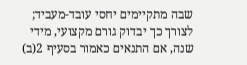שבה מתקיימים יחסי עובד-מעביד; לצורך כך יבדוק גורם מקצועי, מידי שנה, אם התנאים כאמור בסעיף 2(ב)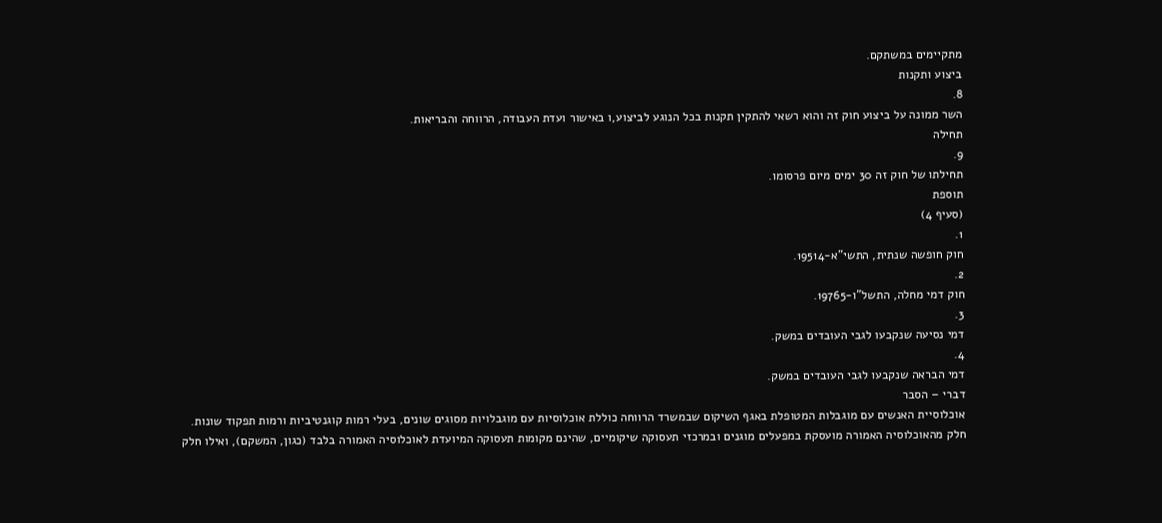מתקיימים במשתקם.
ביצוע ותקנות
8.
השר ממונה על ביצוע חוק זה והוא רשאי להתקין תקנות בכל הנוגע לביצוע,ו באישור ועדת העבודה, הרווחה והבריאות.
תחילה
9.
תחילתו של חוק זה 30 ימים מיום פרסומו.
תוספת
(סעיף 4)
1.
חוק חופשה שנתית, התשי"א-19514.
2.
חוק דמי מחלה, התשל"ו-19765.
3.
דמי נסיעה שנקבעו לגבי העובדים במשק.
4.
דמי הבראה שנקבעו לגבי העובדים במשק.
דברי – הסבר
אוכלוסיית האנשים עם מוגבלות המטופלת באגף השיקום שבמשרד הרווחה כוללת אוכלוסיות עם מוגבלויות מסוגים שונים, בעלי רמות קוגנטיביות ורמות תפקוד שונות.
חלק מהאוכלוסיה האמורה מועסקת במפעלים מוגנים ובמרכזי תעסוקה שיקומיים, שהינם מקומות תעסוקה המיועדת לאוכלוסיה האמורה בלבד (כגון, המשקם), ואילו חלק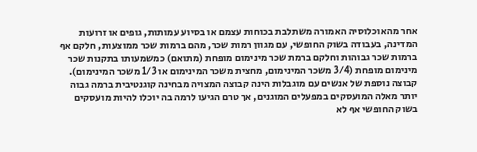אחר מהאוכלוסיה האמורה משתלבת בכוחות עצמם או בסיוע עמותות, גופים או זרועות המדינה, בעבודה בשוק החופשי, עם מגוון רמות שכר, מהם ברמות שכר ממוצעות, חלקם אף ברמות שכר גבוהות וחלקם ברמת שכר מינימום מופחת (מתואם) כמשמעותו בתקנות שכר מינימום מופחת (3/4 משכר המינימום, מחצית משכר המינימום או 1/3 משכר המינימום).
קבוצה נוספת של אנשים עם מוגבלות הינה קבוצה המצויה מבחינה קוגנטיבית ברמה גבוה יותר מאלה המועסקים במפעלים המוגנים, אך טרם הגיעו לרמה בה יוכלו להיות מועסקים בשוק החופשי אף לא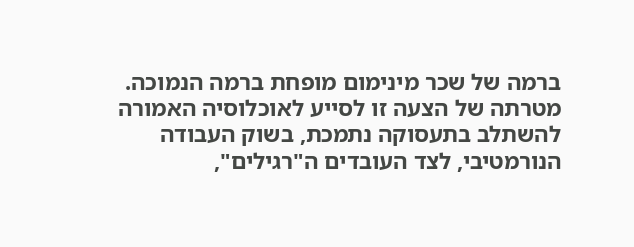ברמה של שכר מינימום מופחת ברמה הנמוכה.
מטרתה של הצעה זו לסייע לאוכלוסיה האמורה להשתלב בתעסוקה נתמכת, בשוק העבודה הנורמטיבי, לצד העובדים ה"רגילים",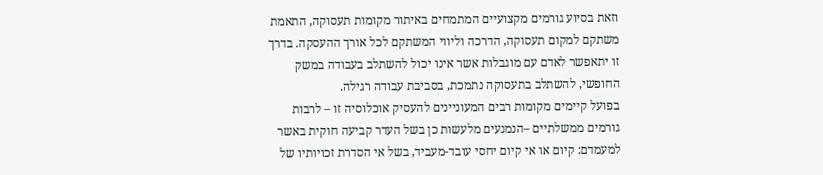וזאת בסיוע גורמים מקצועיים המתמחים באיתור מקומות תעסוקה, התאמת משתקם למקום תעסוקה, הדרכה וליווי המשתקם לכל אורך ההעסקה. בדרך זו יתאפשר לאדם עם מוגבלות אשר אינו יכול להשתלב בעבודה במשק החופשי, להשתלב בתעסוקה נתמכת, בסביבת עבודה רגילה.
בפועל קיימים מקומות רבים המעוניינים להעסיק אוכלוסיה זו – לרבות גורמים ממשלתיים –הנמנעים מלעשות כן בשל העדר קביעה חוקית באשר למעמדם: קיום או אי קיום יחסי עובד-מעביד, בשל אי הסדרת זכויותיו של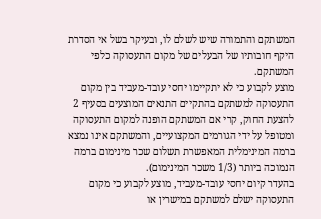המשתקם והתמורה שיש לשלם לו, ובעיקר בשל אי הסדרת היקף חובותיו של הבעלים של מקום התעסוקה כלפי המשתקם.
מוצע לקבוע כי לא יתקיימו יחסי עובד-מעביד בין מקום התעסוקה למשתקם בהתקיים התנאים המוצעים בסעיף 2 להצעת החוק, קרי אם המשתקם הופנה למקום התעסוקה ומטופל על ידי הגורמים המקצועיים, והמשתקם אינו נמצא ברמה המינימלית המאפשרת תשלום שכר מינימום ברמה הנמוכה ביותר (1/3 משכר המינימום).
בהעדר קיום יחסי עובד-מעביד, מוצע לקבוע כי מקום התעסוקה ישלם למשתקם במישרין או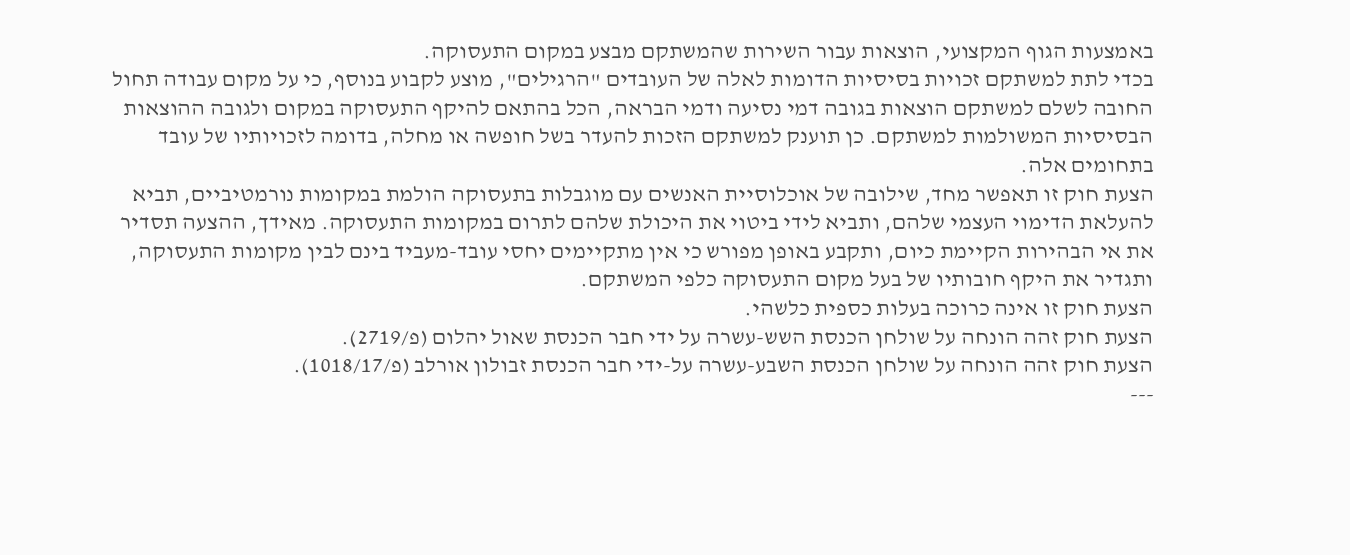באמצעות הגוף המקצועי, הוצאות עבור השירות שהמשתקם מבצע במקום התעסוקה.
בכדי לתת למשתקם זכויות בסיסיות הדומות לאלה של העובדים "הרגילים", מוצע לקבוע בנוסף, כי על מקום עבודה תחול החובה לשלם למשתקם הוצאות בגובה דמי נסיעה ודמי הבראה, הכל בהתאם להיקף התעסוקה במקום ולגובה ההוצאות הבסיסיות המשולמות למשתקם. כן תוענק למשתקם הזכות להעדר בשל חופשה או מחלה, בדומה לזכויותיו של עובד בתחומים אלה.
הצעת חוק זו תאפשר מחד, שילובה של אוכלוסיית האנשים עם מוגבלות בתעסוקה הולמת במקומות נורמטיביים, תביא להעלאת הדימוי העצמי שלהם, ותביא לידי ביטוי את היכולת שלהם לתרום במקומות התעסוקה. מאידך, ההצעה תסדיר את אי הבהירות הקיימת כיום, ותקבע באופן מפורש כי אין מתקיימים יחסי עובד-מעביד בינם לבין מקומות התעסוקה, ותגדיר את היקף חובותיו של בעל מקום התעסוקה כלפי המשתקם.
הצעת חוק זו אינה כרוכה בעלות כספית כלשהי.
הצעת חוק זהה הונחה על שולחן הכנסת השש-עשרה על ידי חבר הכנסת שאול יהלום (פ/2719).
הצעת חוק זהה הונחה על שולחן הכנסת השבע-עשרה על-ידי חבר הכנסת זבולון אורלב (פ/1018/17).
---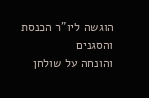הוגשה ליו"ר הכנסת והסגנים
והונחה על שולחן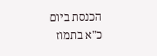הכנסת ביום
כ"א בתמוז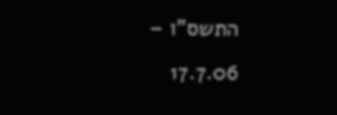התשס"ו – 17.7.06